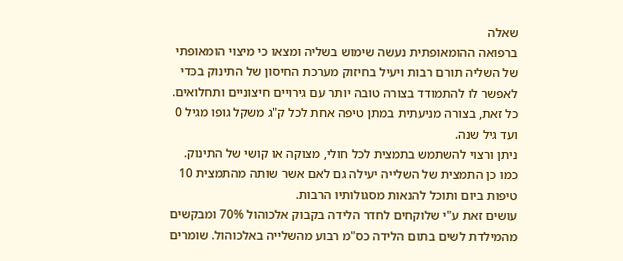שאלה
ברפואה ההומאופתית נעשה שימוש בשליה ומצאו כי מיצוי הומאופתי של השליה תורם רבות ויעיל בחיזוק מערכת החיסון של התינוק בכּדי לאפשר לו להתמודד בצורה טובה יותר עם גירויים חיצוניים ותחלואים.
כל זאת, בצורה מניעתית במתן טיפה אחת לכל ק"ג משקל גופו מגיל 0 ועד גיל שנה.
ניתן ורצוי להשתמש בתמצית לכל חולי, מצוקה או קושי של התינוק. כמו כן התמצית של השלייה יעילה גם לאם אשר שותה מהתמצית 10 טיפות ביום ותוכל להנאות מסגולותיו הרבות.
עושים זאת ע"י שלוקחים לחדר הלידה בקבוק אלכוהול 70% ומבקשים מהמילדת לשים בתום הלידה כס"מ רבוע מהשלייה באלכוהול. שומרים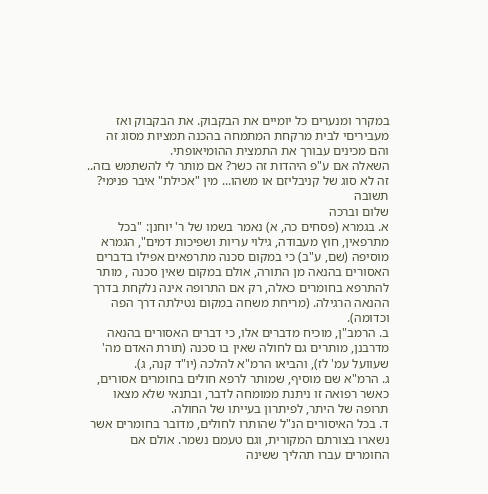במקרר ומנערים כל יומיים את הבקבוק. את הבקבוק ואז מעביריםי לבית מרקחת המתמחה בהכנה תמציות מסוג זה והם מכינים עבורך את התמצית ההומיאופתי.
השאלה אם ע"פ היהדות זה כשר? אם מותר לי להשתמש בזה..
זה לא סוג של קניבליזם או משהו... מין "אכילת" איבר פנימי?
תשובה
שלום וברכה
א. בגמרא (פסחים כה, א) נאמר בשמו של ר' יוחנן: "בכל מתרפאין, חוץ מעבודה, גילוי עריות ושפיכות דמים", הגמרא מוסיפה (שם, ע"ב) כי במקום סכנה מתרפאים אפילו בדברים האסורים בהנאה מן התורה, אולם במקום שאין סכנה , מותר להתרפא בחומרים כאלה, רק אם התרופה אינה נלקחת בדרך ההנאה הרגילה. (מריחת משחה במקום נטילתה דרך הפה וכדומה).
ב. הרמב"ן, מוכיח מדברים אלו, כי דברים האסורים בהנאה מדרבנן, מותרים גם לחולה שאין בו סכנה (תורת האדם מה' שעוועל עמ' לז), והביאו הרמ"א להלכה (יו"ד קנה, ג).
ג. הרמ"א שם מוסיף, שמותר לרפא חולים בחומרים אסורים, כאשר רפואה זו ניתנת ממומחה לדבר, ובתנאי שלא מצאו תרופה של היתר, לפיתרון בעייתו של החולה.
ד. בכל האיסורים הנ"ל שהותרו לחולים, מדובר בחומרים אשר נשארו בצורתם המקורית, וגם טעמם נשמר. אולם אם החומרים עברו תהליך ששינה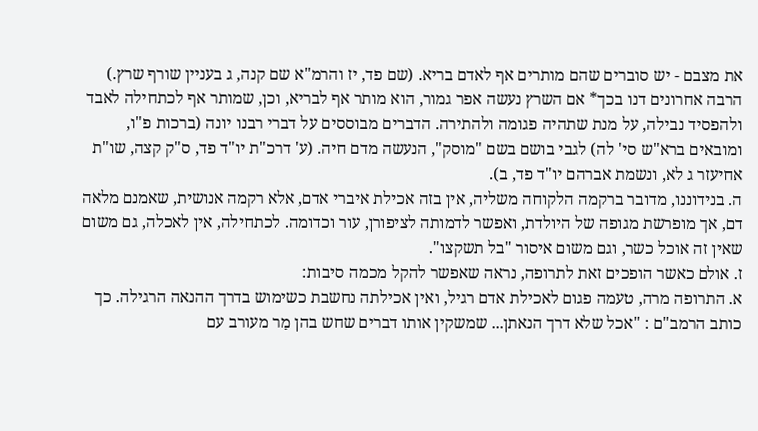את מצבם - יש סוברים שהם מותרים אף לאדם בריא. (שם פד, יז והרמ"א שם קנה, ג בעניין שורף שרץ.) הרבה אחרונים דנו בכך* אם השרץ נעשה אפר גמור, הוא מותר אף לבריא, וכן, שמותר אף לכתחילה לאבד ולהפסיד נבילה, על מנת שתהיה פגומה ולהתירה. הדברים מבוססים על דברי רבנו יונה (ברכות פ"ו, ומובאים ברא"ש סי' לה) לגבי בושם בשם "מוסק", הנעשה מדם חיה. (ע' דרכ"ת יו"ד פד, ס"ק קצה, שו"ת אחיעזר ג לא, ונשמת אברהם יו"ד פד, ב).
ה. בנידוננו, מדובר ברקמה הלקוחה משליה, אין בזה אכילת איברי אדם, אלא רקמה אנושית, שאמנם מלאה דם, אך מופרשת מגופה של היולדת, ואפשר לדמותה לציפורן, עור וכדומה. לכתחילה, אין לאכלה, גם משום שאין זה אוכל כשר, וגם משום איסור "בל תשקצו".
ז. אולם כאשר הופכים זאת לתרופה, נראה שאפשר להקל מכמה סיבות:
א. התרופה מרה, טעמה פגום לאכילת אדם רגיל, ואין אכילתה נחשבת כשימוש בדרך ההנאה הרגילה. כך כותב הרמב"ם : "אכל שלא דרך הנאתן... שמשקין אותו דברים שחש בהן מַר מעורב עם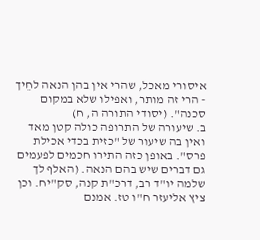איסורי מאכל, שהרי אין בהן הנאה לחֵיך - הרי זה מותר, ואפילו שלא במקום סכנה". (יסודי התורה ה, ח)
ב. שיעורה של התרופה כולה קטן מאד ואין בה שיעור של "כזית בכדי אכילת פרס". באופן כזה התירו חכמים לפעמים גם דברים שיש בהם הנאה. (האלף לך שלמה יו"ד רב, דרכ"ת קנה, סק"יח. וכן ציץ אליעזר ח"ו טז. אמנם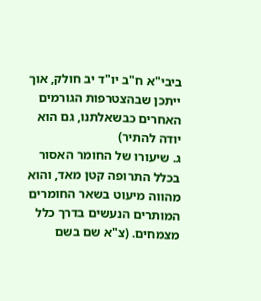ביבי"א ח"ב יו"ד יב חולק, אוך ייתכן שבהצטרפות הגורמים האחרים כבשאלתנו, גם הוא יודה להתיר)
ג. שיעורו של החומר האסור בכלל התרופה קטן מאד, והוא מהווה מיעוט בשאר החומרים המותרים הנעשים בדרך כלל מצמחים. (צ"א שם בשם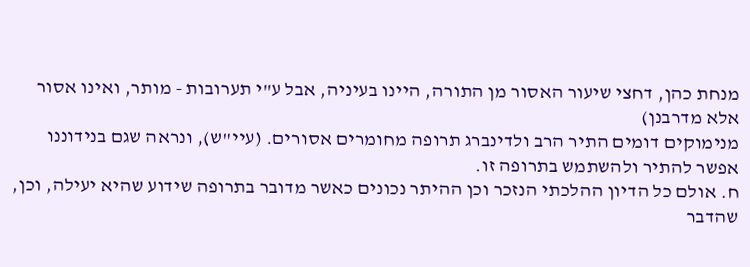מנחת כהן, דחצי שיעור האסור מן התורה, היינו בעיניה, אבל ע"י תערובות - מותר, ואינו אסור אלא מדרבנן)
מנימוקים דומים התיר הרב ולדינברג תרופה מחומרים אסורים. (עיי"ש), ונראה שגם בנידוננו אפשר להתיר ולהשתמש בתרופה זו.
ח. אולם כל הדיון ההלכתי הנזכר וכן ההיתר נכונים כאשר מדובר בתרופה שידוע שהיא יעילה, וכן, שהדבר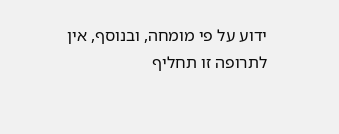ידוע על פי מומחה, ובנוסף, אין לתרופה זו תחליף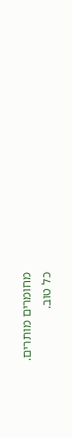מחומרים מותרים.
כל טוב.